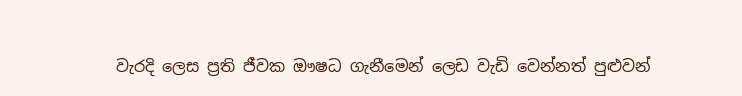වැරදි ලෙස ප්‍රති ජීවක ඖෂධ ගැනීමෙන් ලෙඩ වැඩි වෙන්නත් පුළුවන්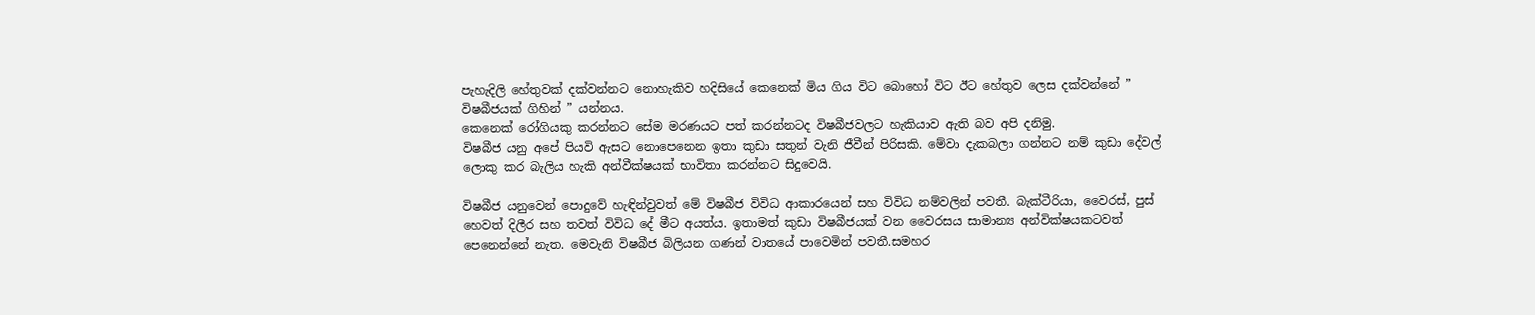පැහැදිලි හේතුවක් දක්වන්නට නොහැකිව හදිසියේ කෙනෙක් මිය ගිය විට බොහෝ විට ඊට හේතුව ලෙස දක්වන්නේ ” විෂබීජයක් ගිහින් ” යන්නය.
කෙනෙක් රෝගියකු කරන්නට සේම මරණයට පත් කරන්නටද විෂබීජවලට හැකියාව ඇති බව අපි දනිමු.
විෂබීජ යනු අපේ පියවි ඇසට නොපෙනෙන ඉතා කුඩා සතුන් වැනි ජීවීන් පිරිසකි. මේවා දැකබලා ගන්නට නම් කුඩා දේවල් ලොකු කර බැලිය හැකි අන්වීක්ෂයක් භාවිතා කරන්නට සිදුවෙයි.

විෂබීජ යනුවෙන් පොදුවේ හැඳින්වුවත් මේ විෂබීජ විවිධ ආකාරයෙන් සහ විවිධ නම්වලින් පවතී. බැක්ටීරියා, වෛරස්, පුස් හෙවත් දිලීර සහ තවත් විවිධ දේ මීට අයත්ය. ඉතාමත් කුඩා විෂබීජයක් වන වෛරසය සාමාන්‍ය අන්වික්ෂයකටවත් පෙනෙන්නේ නැත. මෙවැනි විෂබීජ බිලියන ගණන් වාතයේ පාවෙමින් පවතී.සමහර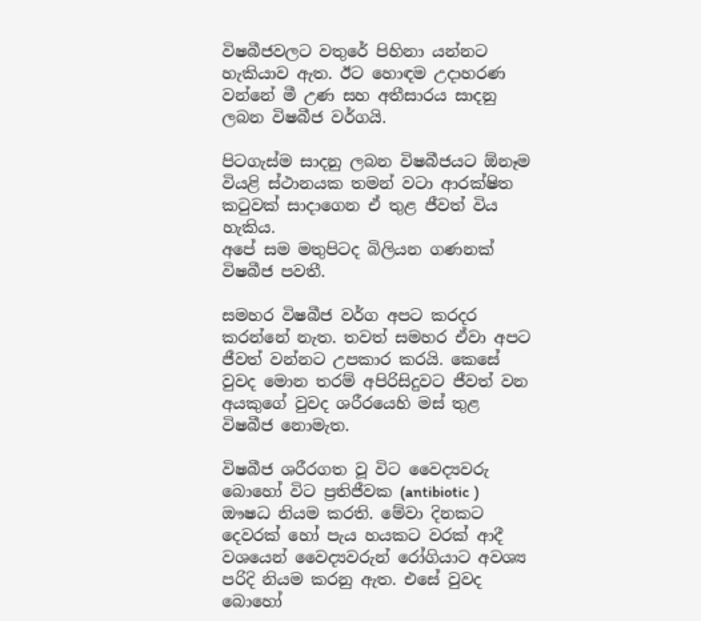විෂබීජවලට වතුරේ පිහිනා යන්නට හැකියාව ඇත. ඊට හොඳම උදාහරණ වන්නේ මී උණ සහ අතීසාරය සාදනු ලබන විෂබීජ වර්ගයි.

පිටගැස්ම සාදනු ලබන විෂබීජයට ඕනෑම වියළි ස්ථානයක තමන් වටා ආරක්ෂිත කටුවක් සාදාගෙන ඒ තුළ ජීවත් විය හැකිය.
අපේ සම මතුපිටද බිලියන ගණනක් විෂබීජ පවතී.

සමහර විෂබීජ වර්ග අපට කරදර කරන්නේ නැත. තවත් සමහර ඒවා අපට ජීවත් වන්නට උපකාර කරයි. කෙසේ වුවද මොන තරම් අපිරිසිදුවට ජීවත් වන අයකුගේ වුවද ශරීරයෙහි මස් තුළ විෂබීජ නොමැත.

විෂබීජ ශරීරගත වූ විට වෛද්‍යවරු බොහෝ විට ප්‍රතිජීවක (antibiotic ) ඖෂධ නියම කරති. මේවා දිනකට දෙවරක් හෝ පැය හයකට වරක් ආදී වශයෙන් වෛද්‍යවරුන් රෝගියාට අවශ්‍ය පරිදි නියම කරනු ඇත. එසේ වුවද බොහෝ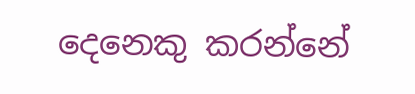දෙනෙකු කරන්නේ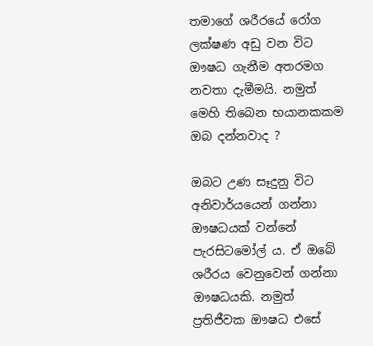තමාගේ ශරීරයේ රෝග ලක්ෂණ අඩු වන විට ඖෂධ ගැනීම අතරමග නවතා දැමීමයි. නමුත් මෙහි තිබෙන භයානකකම ඔබ දන්නවාද ?

ඔබට උණ සෑදුනු විට අනිවාර්යයෙන් ගන්නා ඖෂධයක් වන්නේ පැරසිටමෝල් ය. ඒ ඔබේ ශරීරය වෙනුවෙන් ගන්නා ඖෂධයකි. නමුත් ප්‍රතිජීවක ඖෂධ එසේ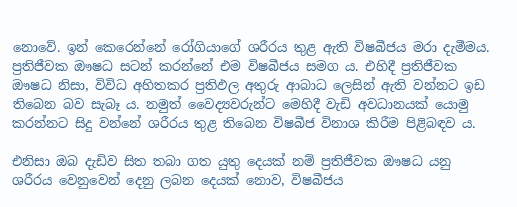නොවේ. ඉන් කෙරෙන්නේ රෝගියාගේ ශරීරය තුළ ඇති විෂබීජය මරා දැමීමය. ප්‍රතිජීවක ඖෂධ සටන් කරන්නේ එම විෂබීජය සමග ය. එහිදී ප්‍රතිජීවක ඖෂධ නිසා, විවිධ අහිතකර ප්‍රතිඵල අතුරු ආබාධ ලෙසින් ඇති වන්නට ඉඩ තිබෙන බව සැබෑ ය. නමුත් වෛද්‍යවරුන්ට මෙහිදී වැඩි අවධානයක් යොමු කරන්නට සිදු වන්නේ ශරීරය තුළ තිබෙන විෂබීජ විනාශ කිරීම පිළිබඳව ය.

එනිසා ඔබ දැඩිව සිත තබා ගත යුතු දෙයක් නම් ප්‍රතිජීවක ඖෂධ යනු ශරීරය වෙනුවෙන් දෙනු ලබන දෙයක් නොව, විෂබීජය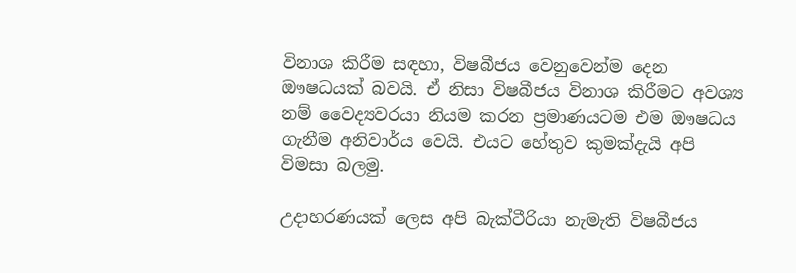විනාශ කිරීම සඳහා, විෂබීජය වෙනුවෙන්ම දෙන ඖෂධයක් බවයි. ඒ නිසා විෂබීජය විනාශ කිරීමට අවශ්‍ය නම් වෛද්‍යවරයා නියම කරන ප්‍රමාණයටම එම ඖෂධය ගැනීම අනිවාර්ය වෙයි. එයට හේතුව කුමක්දැයි අපි විමසා බලමු.

උදාහරණයක් ලෙස අපි බැක්ටීරියා නැමැති විෂබීජය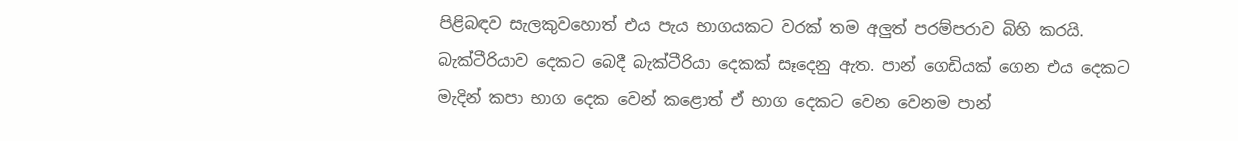පිළිබඳව සැලකුවහොත් එය පැය භාගයකට වරක් තම අලුත් පරම්පරාව බිහි කරයි. බැක්ටීරියාව දෙකට බෙදී බැක්ටීරියා දෙකක් සෑදෙනු ඇත. පාන් ගෙඩියක් ගෙන එය දෙකට මැදින් කපා භාග දෙක වෙන් කළොත් ඒ භාග දෙකට වෙන වෙනම පාන්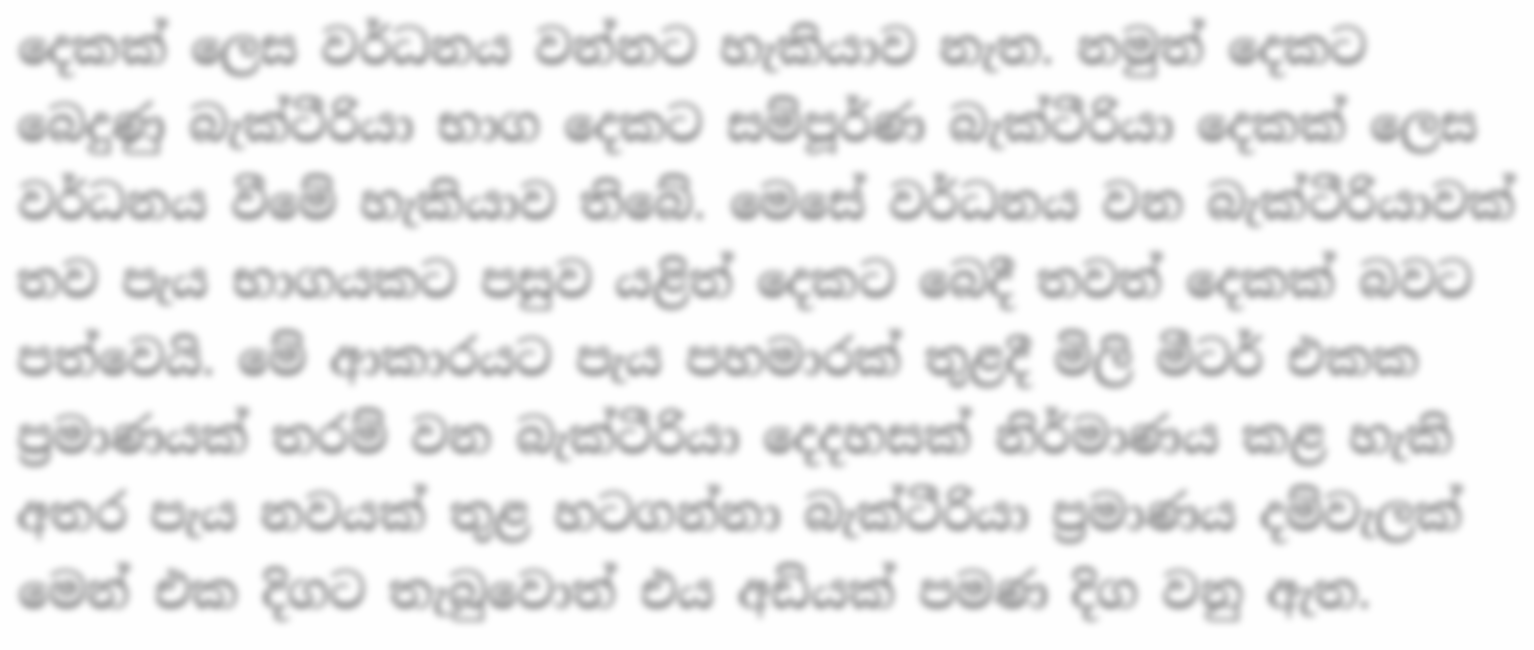දෙකක් ලෙස වර්ධනය වන්නට හැකියාව නැත. නමුත් දෙකට බෙදුණු බැක්ටීරියා භාග දෙකට සම්පූර්ණ බැක්ටීරියා දෙකක් ලෙස වර්ධනය වීමේ හැකියාව තිබේ. මෙසේ වර්ධනය වන බැක්ටීරියාවක් තව පැය භාගයකට පසුව යළිත් දෙකට බෙදී තවත් දෙකක් බවට පත්වෙයි. මේ ආකාරයට පැය පහමාරක් තුළදී මිලි මීටර් එකක ප්‍රමාණයක් තරම් වන බැක්ටීරියා දෙදහසක් නිර්මාණය කළ හැකි අතර පැය නවයක් තුළ හටගන්නා බැක්ටීරියා ප්‍රමාණය දම්වැලක් මෙන් එක දිගට තැබුවොත් එය අඩියක් පමණ දිග වනු ඇත.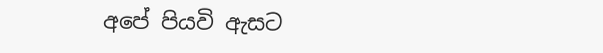අපේ පියවි ඇසට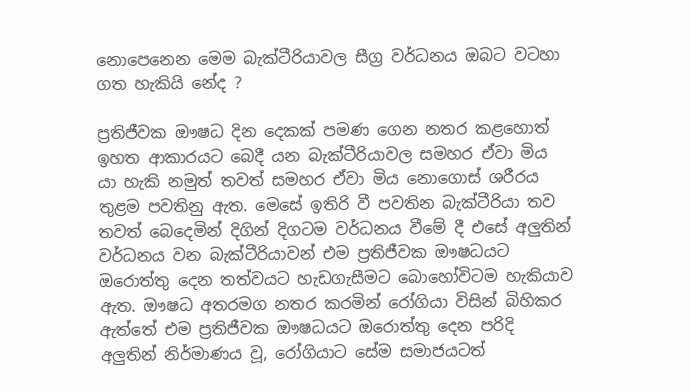නොපෙනෙන මෙම බැක්ටීරියාවල සීග්‍ර වර්ධනය ඔබට වටහා ගත හැකියි නේද ?

ප්‍රතිජීවක ඖෂධ දින දෙකක් පමණ ගෙන නතර කළහොත් ඉහත ආකාරයට බෙදී යන බැක්ටීරියාවල සමහර ඒවා මිය යා හැකි නමුත් තවත් සමහර ඒවා මිය නොගොස් ශරීරය තුළම පවතිනු ඇත. මෙසේ ඉතිරි වී පවතින බැක්ටීරියා තව තවත් බෙදෙමින් දිගින් දිගටම වර්ධනය වීමේ දී එසේ අලුතින් වර්ධනය වන බැක්ටීරියාවන් එම ප්‍රතිජීවක ඖෂධයට ඔරොත්තු දෙන තත්වයට හැඩගැසීමට බොහෝවිටම හැකියාව ඇත. ඖෂධ අතරමග නතර කරමින් රෝගියා විසින් බිහිකර ඇත්තේ එම ප්‍රතිජීවක ඖෂධයට ඔරොත්තු දෙන පරිදි අලුතින් නිර්මාණය වූ, රෝගියාට සේම සමාජයටත්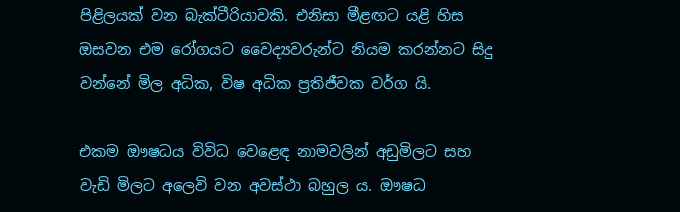පිළිලයක් වන බැක්ටීරියාවකි. එනිසා මීළඟට යළි හිස ඔසවන එම රෝගයට වෛද්‍යවරුන්ට නියම කරන්නට සිදු වන්නේ මිල අධික, විෂ අධික ප්‍රතිජීවක වර්ග යි.

එකම ඖෂධය විවිධ වෙළෙඳ නාමවලින් අඩුමිලට සහ වැඩි මිලට අලෙවි වන අවස්ථා බහුල ය. ඖෂධ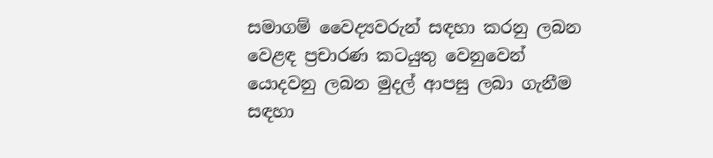සමාගම් වෛද්‍යවරුන් සඳහා කරනු ලබන වෙළඳ ප්‍රචාරණ කටයුතු වෙනුවෙන් යොදවනු ලබන මුදල් ආපසු ලබා ගැනීම සඳහා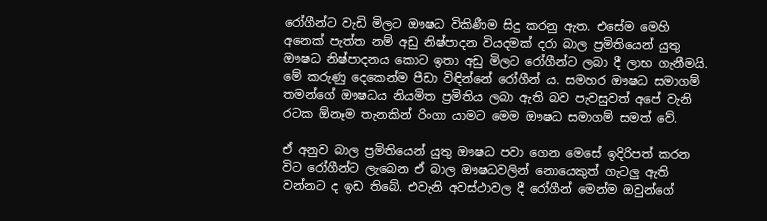රෝගීන්ට වැඩි මිලට ඖෂධ විකිණීම සිදු කරනු ඇත. එසේම මෙහි අනෙක් පැත්ත නම් අඩු නිෂ්පාදන වියදමක් දරා බාල ප්‍රමිතියෙන් යුතු ඖෂධ නිෂ්පාදනය කොට ඉතා අඩු මිලට රෝගීන්ට ලබා දී ලාභ ගැනීමයි. මේ කරුණු දෙකෙන්ම පීඩා විඳින්නේ රෝගීන් ය. සමහර ඖෂධ සමාගම් තමන්ගේ ඖෂධය නියමිත ප්‍රමිතිය ලබා ඇති බව පැවසුවත් අපේ වැනි රටක ඕනෑම තැනකින් රිංගා යාමට මෙම ඖෂධ සමාගම් සමත් වේ.

ඒ අනුව බාල ප්‍රමිතියෙන් යුතු ඖෂධ පවා ගෙන මෙසේ ඉදිරිපත් කරන විට රෝගීන්ට ලැබෙන ඒ බාල ඖෂධවලින් නොයෙකුත් ගැටලු ඇති වන්නට ද ඉඩ තිබේ. එවැනි අවස්ථාවල දී රෝගීන් මෙන්ම ඔවුන්ගේ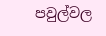පවුල්වල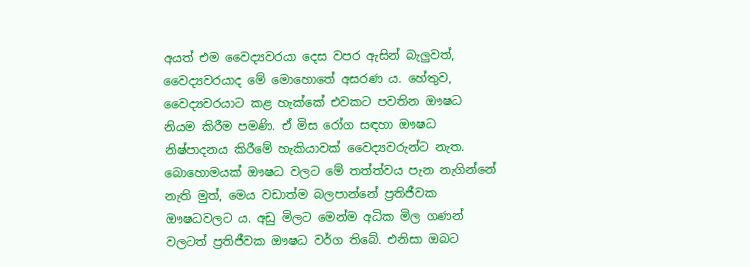අයත් එම වෛද්‍යවරයා දෙස වපර ඇසින් බැලුවත්, වෛද්‍යවරයාද මේ මොහොතේ අසරණ ය. හේතුව, වෛද්‍යවරයාට කළ හැක්කේ එවකට පවතින ඖෂධ නියම කිරීම පමණි. ඒ මිස රෝග සඳහා ඖෂධ නිෂ්පාදනය කිරීමේ හැකියාවක් වෛද්‍යවරුන්ට නැත. බොහොමයක් ඖෂධ වලට මේ තත්ත්වය පැන නැගින්නේ නැති මුත්, මෙය වඩාත්ම බලපාන්නේ ප්‍රතිජීවක ඖෂධවලට ය. අඩු මිලට මෙන්ම අධික මිල ගණන් වලටත් ප්‍රතිජීවක ඖෂධ වර්ග තිබේ. එනිසා ඔබට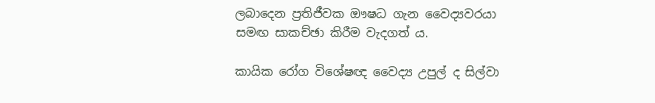ලබාදෙන ප්‍රතිජීවක ඖෂධ ගැන වෛද්‍යවරයා සමඟ සාකච්ඡා කිරීම වැදගත් ය.

කායික රෝග විශේෂඥ වෛද්‍ය උපුල් ද සිල්වා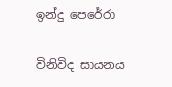ඉන්දු පෙරේරා

විනිවිද සායනය